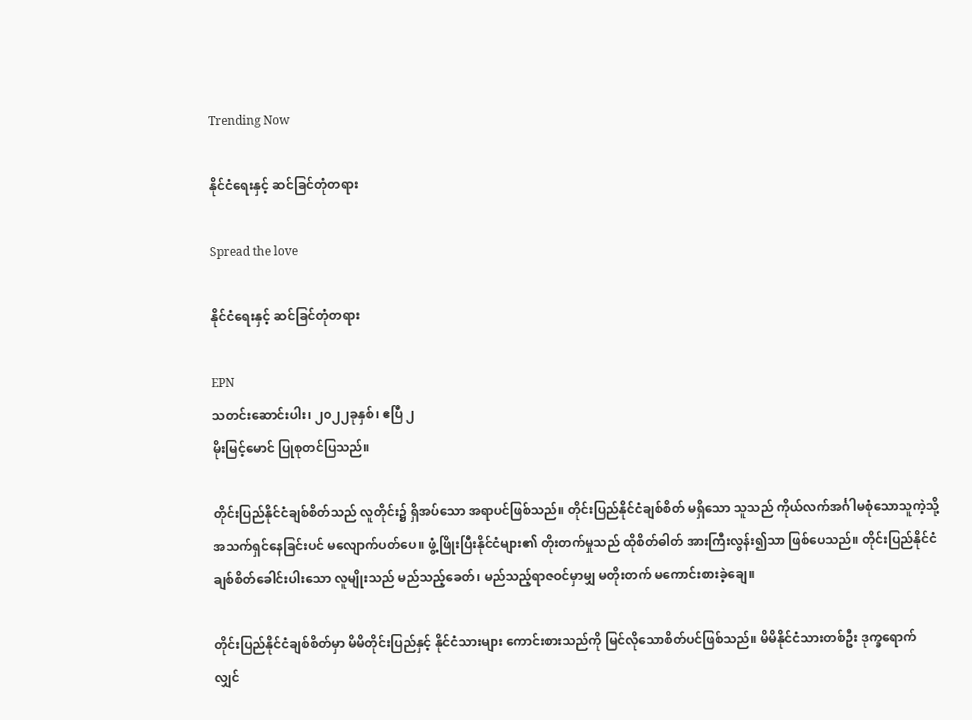Trending Now

နိုင်ငံရေးနှင့် ဆင်ခြင်တုံတရား

Spread the love

နိုင်ငံရေးနှင့် ဆင်ခြင်တုံတရား

EPN
သတင်းဆောင်းပါး၊ ၂၀၂၂ခုနှစ်၊ ဧပြီ ၂
မိုးမြင့်မောင် ပြုစုတင်ပြသည်။

တိုင်းပြည်နိုင်ငံချစ်စိတ်သည် လူတိုင်း၌ ရှိအပ်သော အရာပင်ဖြစ်သည်။ တိုင်းပြည်နိုင်ငံချစ်စိတ် မရှိသော သူသည် ကိုယ်လက်အင်္ဂါမစုံသောသူကဲ့သို့ အသက်ရှင်နေခြင်းပင် မလျောက်ပတ်ပေ။ ဖွံ့ဖြိုးပြီးနိုင်ငံများ၏ တိုးတက်မှုသည် ထိုစိတ်ဓါတ် အားကြီးလွန်း၍သာ ဖြစ်ပေသည်။ တိုင်းပြည်နိုင်ငံ ချစ်စိတ်ခေါင်းပါးသော လူမျိုးသည် မည်သည့်ခေတ်၊ မည်သည့်ရာဇဝင်မှာမျှ မတိုးတက် မကောင်းစားခဲ့ချေ။

တိုင်းပြည်နိုင်ငံချစ်စိတ်မှာ မိမိတိုင်းပြည်နှင့် နိုင်ငံသားများ ကောင်းစားသည်ကို မြင်လိုသောစိတ်ပင်ဖြစ်သည်။ မိမိနိုင်ငံသားတစ်ဦး ဒုက္ခရောက်လျှင်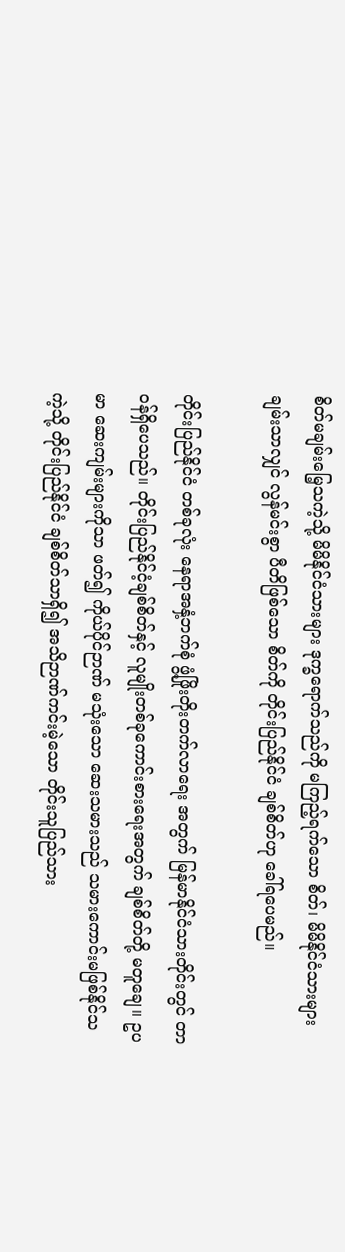စိတ်မချမ်းမြေ့သကဲ့သို့ မိမိနိုင်ငံသားများ ဒုက္ခရောက်သည်ကို မကြည့်ရက်သော စိတ်၊ မိမိနိုင်ငံသားများ ချမ်းသာလျှင် လွန်မင်းစွာ ပီတိဖြစ်သော စိတ်ကို တိုင်းပြည်နိုင်ငံ ချစ်စိတ်ဟု ခေါ်ရပေမည်။

တိုင်းပြည်နိုင်ငံ တစ်ခုလုံး နေရာအနှံ့ဘက်စုံ ဖွံ့ဖြိုးတိုးတက်လာရေး အတွက် မြန်မာနိုင်ငံသားတိုင်းတွင် တာဝန်ရှိပေသည်။ တိုင်းပြည်နိုင်ငံ့ချစ်စိတ်နှင့် လူမျိုးတစ်ခုကောင်းစားရေးအတွက် ချစ်စိတ်တို့ မတူချေ။ ဥပမာ ဆေးကျမ်းများကိုသာ ဖတ်၍ ကိုယ်ပိုင်ဉာဏ် မသုံးသော ဆေးသမားသည် သမားကောင်းမဖြစ်နိုင်သကဲ့သို့ တိုင်းပြည်နိုင်ငံ ချစ်စိတ်သာရှိ၍ အသိဉာဏ်ကင်းမဲ့သော တိုင်းသူပြည်သား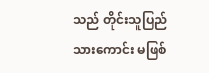သည် တိုင်းသူပြည်သားကောင်း မဖြစ်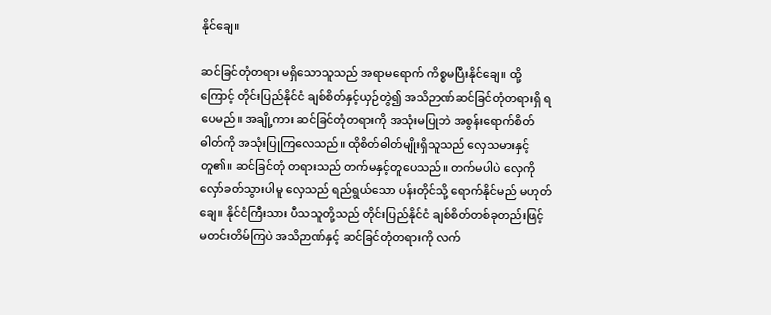နိုင်ချေ။

ဆင်ခြင်တုံတရား မရှိသောသူသည် အရာမရောက် ကိစ္စမပြီးနိုင်ချေ။ ထို့ကြောင့် တိုင်းပြည်နိုင်ငံ ချစ်စိတ်နှင့်ယှဉ်တွဲ၍ အသိဉာဏ်ဆင်ခြင်တုံတရားရှိ ရပေမည်။ အချို့ကား ဆင်ခြင်တုံတရားကို အသုံးမပြုဘဲ အစွန်းရောက်စိတ်ဓါတ်ကို အသုံးပြုကြလေသည်။ ထိုစိတ်ဓါတ်မျိုးရှိသူသည် လှေသမားနှင့်တူ၏။ ဆင်ခြင်တုံ တရားသည် တက်မနှင့်တူပေသည်။ တက်မပါပဲ လှေကို လှော်ခတ်သွားပါမူ လှေသည် ရည်ရွယ်သော ပန်းတိုင်သို့ ရောက်နိုင်မည် မဟုတ်ချေ။ နိုင်ငံကြီးသား ပီသသူတို့သည် တိုင်းပြည်နိုင်ငံ ချစ်စိတ်တစ်ခုတည်းဖြင့် မတင်းတိမ်ကြပဲ အသိဉာဏ်နှင့် ဆင်ခြင်တုံတရားကို လက်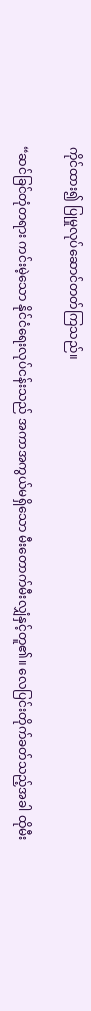ကိုင်ထား၍ ပြုမှုလုပ်ဆောင်တတ်ကြသည်။

“ဆင်ခြင်တုံတရား ကင်းမဲ့သော နိုင်ငံရေးလုပ်ငန်းသည် အကာအကွယ်မရှိသော မီးတောက်မီးလျှံနှင့်တူ၏။ လေပြင်းတိုက်ခတ်သည့်အခါ ထိုမီး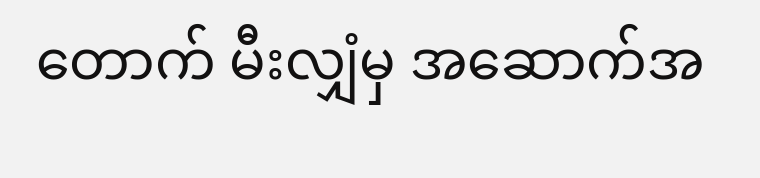တောက် မီးလျှံမှ အဆောက်အ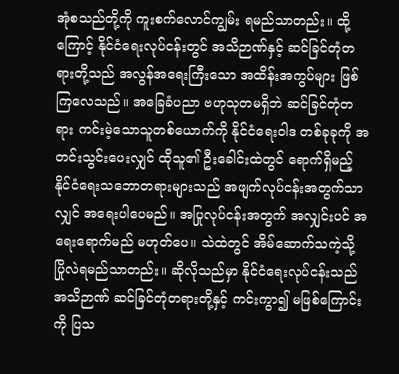အုံစသည်တို့ကို ကူးစက်လောင်ကျွမ်း ရမည်သာတည်း။ ထို့ကြောင့် နိုင်ငံရေးလုပ်ငန်းတွင် အသိဉာဏ်နှင့် ဆင်ခြင်တုံတရားတို့သည် အလွန်အရေးကြီးသော အထိန်းအကွပ်များ ဖြစ်ကြလေသည်။ အခြေခံပညာ ဗဟုသုတမရှိဘဲ ဆင်ခြင်တုံတရား ကင်းမဲ့သောသူတစ်ယောက်ကို နိုင်ငံရေးဝါဒ တစ်ခုခုကို အတင်းသွင်းပေးလျှင် ထိုသူ၏ ဦးခေါင်းထဲတွင် ရောက်ရှိမည့် နိုင်ငံရေးသဘောတရားများသည် အဖျက်လုပ်ငန်းအတွက်သာလျှင် အရေးပါပေမည်။ အပြုလုပ်ငန်းအတွက် အလျှင်းပင် အရေးရောက်မည် မဟုတ်ပေ။ သဲထဲတွင် အိမ်ဆောက်သကဲ့သို့ ပြိုလဲရမည်သာတည်း။ ဆိုလိုသည်မှာ နိုင်ငံရေးလုပ်ငန်းသည် အသိဉာဏ် ဆင်ခြင်တုံတရားတို့နှင့် ကင်းကွာ၍ မဖြစ်ကြောင်းကို ပြသ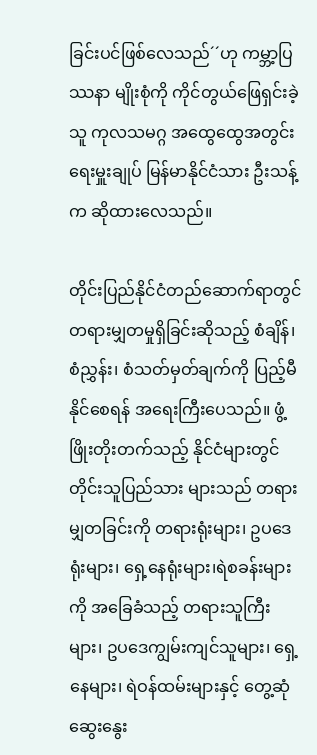ခြင်းပင်ဖြစ်လေသည်´´ဟု ကမ္ဘာ့ပြဿနာ မျိုးစုံကို ကိုင်တွယ်ဖြေရှင်းခဲ့သူ ကုလသမဂ္ဂ အထွေထွေအတွင်းရေးမှူးချုပ် မြန်မာနိုင်ငံသား ဦးသန့်က ဆိုထားလေသည်။

တိုင်းပြည်နိုင်ငံတည်ဆောက်ရာတွင် တရားမျှတမှုရှိခြင်းဆိုသည့် စံချိန်၊ စံညွှန်း၊ စံသတ်မှတ်ချက်ကို ပြည့်မီ နိုင်စေရန် အရေးကြီးပေသည်။ ဖွံ့ဖြိုးတိုးတက်သည့် နိုင်ငံများတွင်တိုင်းသူပြည်သား များသည် တရားမျှတခြင်းကို တရားရုံးများ၊ ဥပဒေရုံးများ၊ ရှေ့နေရုံးများ၊ရဲစခန်းများကို အခြေခံသည့် တရားသူကြီးများ၊ ဥပဒေကျွမ်းကျင်သူများ၊ ရှေ့နေများ၊ ရဲဝန်ထမ်းများနှင့် တွေ့ဆုံဆွေးနွေး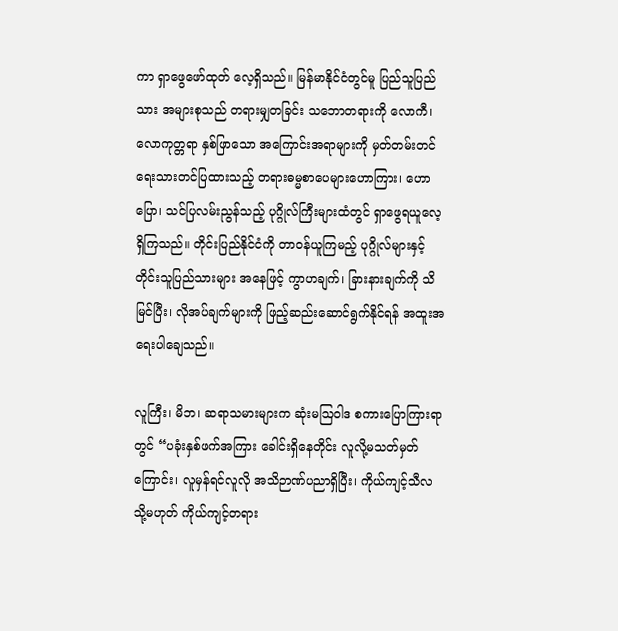ကာ ရှာဖွေဖော်ထုတ် လေ့ရှိသည်။ မြန်မာနိုင်ငံတွင်မူ ပြည်သူပြည်သား အများစုသည် တရားမျှတခြင်း သဘောတရားကို လောကီ၊ လောကုတ္တရာ နှစ်ဖြာသော အကြောင်းအရာများကို မှတ်တမ်းတင်ရေးသားတင်ပြထားသည့် တရားဓမ္မစာပေများဟောကြား၊ ဟောပြော၊ သင်ပြလမ်းညွန်သည့် ပုဂ္ဂိုလ်ကြီးများထံတွင် ရှာဖွေရယူလေ့ရှိကြသည်။ တိုင်းပြည်နိုင်ငံကို တာဝန်ယူကြမည့် ပုဂ္ဂိုလ်များနှင့် တိုင်းသူပြည်သားများ အနေဖြင့် ကွာဟချက်၊ ခြားနားချက်ကို သိမြင်ပြီး၊ လိုအပ်ချက်များကို ဖြည့်ဆည်းဆောင်ရွက်နိုင်ရန် အထူးအရေးပါချေသည်။

လူကြီး၊ မိဘ၊ ဆရာသမားများက ဆုံးမဩဝါဒ စကားပြောကြားရာတွင် “ပခုံးနှစ်ဖက်အကြား ခေါင်းရှိနေတိုင်း လူလို့မသတ်မှတ်ကြောင်း၊ လူမှန်ရင်လူလို အသိဉာဏ်ပညာရှိပြီး၊ ကိုယ်ကျင့်သီလ သို့မဟုတ် ကိုယ်ကျင့်တရား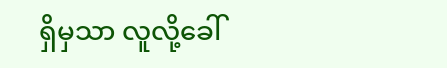ရှိမှသာ လူလို့ခေါ်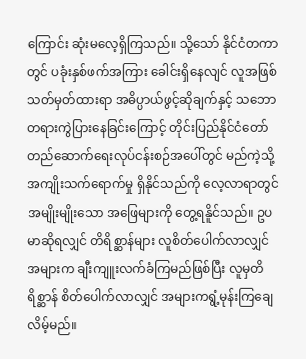ကြောင်း ဆုံးမလေ့ရှိကြသည်။ သို့သော် နိုင်ငံတကာတွင် ပခုံးနှစ်ဖက်အကြား ခေါင်းရှိနေလျင် လူအဖြစ်သတ်မှတ်ထားရာ အဓိပ္ပာယ်ဖွင့်ဆိုချက်နှင့် သဘောတရားကွဲပြားနေခြင်းကြောင့် တိုင်းပြည်နိုင်ငံတော် တည်ဆောက်ရေးလုပ်ငန်းစဉ်အပေါ်တွင် မည်ကဲ့သို့ အကျိုးသက်ရောက်မှု ရှိနိုင်သည်ကို လေ့လာရာတွင် အမျိုးမျိုးသော အဖြေများကို တွေ့ရနိူင်သည်။ ဥပမာဆိုရလျှင် တိရိစ္ဆာန်များ လူစိတ်ပေါက်လာလျှင် အများက ချီးကျူးလက်ခံကြမည်ဖြစ်ပြီး လူမှတိရိစ္ဆာန် စိတ်ပေါက်လာလျှင် အများကရွံ့မုန်းကြချေလိမ့်မည်။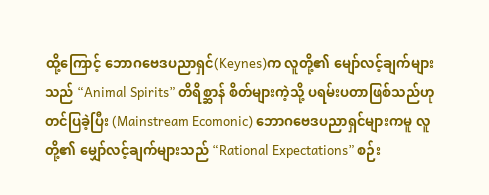ထို့ကြောင့် ဘောဂဗေဒပညာရှင်(Keynes)က လူတို့၏ မျော်လင့်ချက်များသည် “Animal Spirits” တိရိစ္ဆာန် စိတ်များကဲ့သို့ ပရမ်းပတာဖြစ်သည်ဟု တင်ပြခဲ့ပြီး (Mainstream Ecomonic) ဘောဂဗေဒပညာရှင်များကမူ လူတို့၏ မျှော်လင့်ချက်များသည် “Rational Expectations” စဉ်း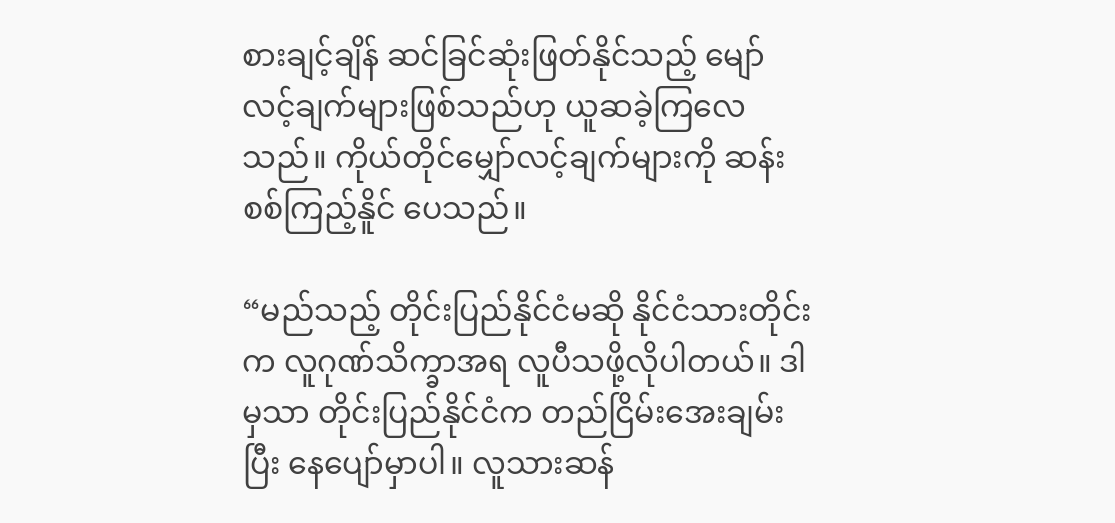စားချင့်ချိန် ဆင်ခြင်ဆုံးဖြတ်နိုင်သည့် မျော်လင့်ချက်များဖြစ်သည်ဟု ယူဆခဲ့ကြလေသည်။ ကိုယ်တိုင်မျှော်လင့်ချက်များကို ဆန်းစစ်ကြည့်နိူင် ပေသည်။

“မည်သည့် တိုင်းပြည်နိုင်ငံမဆို နိုင်ငံသားတိုင်းက လူဂုဏ်သိက္ခာအရ လူပီသဖို့လိုပါတယ်။ ဒါမှသာ တိုင်းပြည်နိုင်ငံက တည်ငြိမ်းအေးချမ်းပြီး နေပျော်မှာပါ။ လူသားဆန်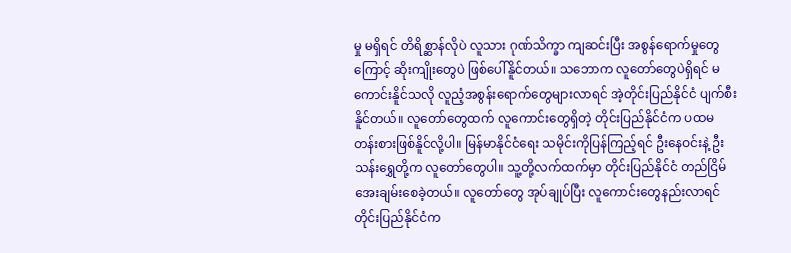မှု မရှိရင် တိရိစ္ဆာန်လိုပဲ လူသား ဂုဏ်သိက္ခာ ကျဆင်းပြီး အစွန်ရောက်မှုတွေကြောင့် ဆိုးကျိုးတွေပဲ ဖြစ်ပေါ်နိူင်တယ်။ သဘောက လူတော်တွေပဲရှိရင် မကောင်းနိူင်သလို လူညံ့အစွန်းရောက်တွေများလာရင် အဲ့တိုင်းပြည်နိုင်ငံ ပျက်စီးနိူင်တယ်။ လူတော်တွေထက် လူကောင်းတွေရှိတဲ့ တိုင်းပြည်နိုင်ငံက ပထမတန်းစားဖြစ်နိူင်လို့ပါ။ မြန်မာနိုင်ငံရေး သမိုင်းကိုပြန်ကြည့်ရင် ဦးနေဝင်းနဲ့ ဦးသန်းရွှေတို့က လူတော်တွေပါ။ သူ့တို့လက်ထက်မှာ တိုင်းပြည်နိုင်ငံ တည်ငြိမ် အေးချမ်းစေခဲ့တယ်။ လူတော်တွေ အုပ်ချုပ်ပြီး လူကောင်းတွေနည်းလာရင် တိုင်းပြည်နိုင်ငံက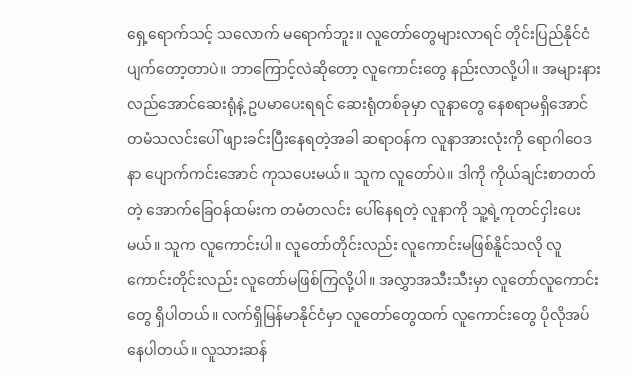ရှေ့ရောက်သင့် သလောက် မရောက်ဘူး။ လူတော်တွေများလာရင် တိုင်းပြည်နိုင်ငံပျက်တော့တာပဲ။ ဘာကြောင့်လဲဆိုတော့ လူကောင်းတွေ နည်းလာလို့ပါ။ အများနားလည်အောင်ဆေးရုံနဲ့ ဥပမာပေးရရင် ဆေးရုံတစ်ခုမှာ လူနာတွေ နေစရာမရှိအောင် တမံသလင်းပေါ် ဖျားခင်းပြီးနေရတဲ့အခါ ဆရာဝန်က လူနာအားလုံးကို ရောဂါဝေဒနာ ပျောက်ကင်းအောင် ကုသပေးမယ်။ သူက လူတော်ပဲ။ ဒါကို ကိုယ်ချင်းစာတတ်တဲ့ အောက်ခြေဝန်ထမ်းက တမံတလင်း ပေါ်နေရတဲ့ လူနာကို သူ့ရဲ့ကုတင်ငှါးပေးမယ်။ သူက လူကောင်းပါ။ လူတော်တိုင်းလည်း လူကောင်းမဖြစ်နိူင်သလို လူကောင်းတိုင်းလည်း လူတော်မဖြစ်ကြလို့ပါ။ အလွှာအသီးသီးမှာ လူတော်လူကောင်းတွေ ရှိပါတယ်။ လက်ရှိမြန်မာနိုင်ငံမှာ လူတော်တွေထက် လူကောင်းတွေ ပိုလိုအပ်နေပါတယ်။ လူသားဆန်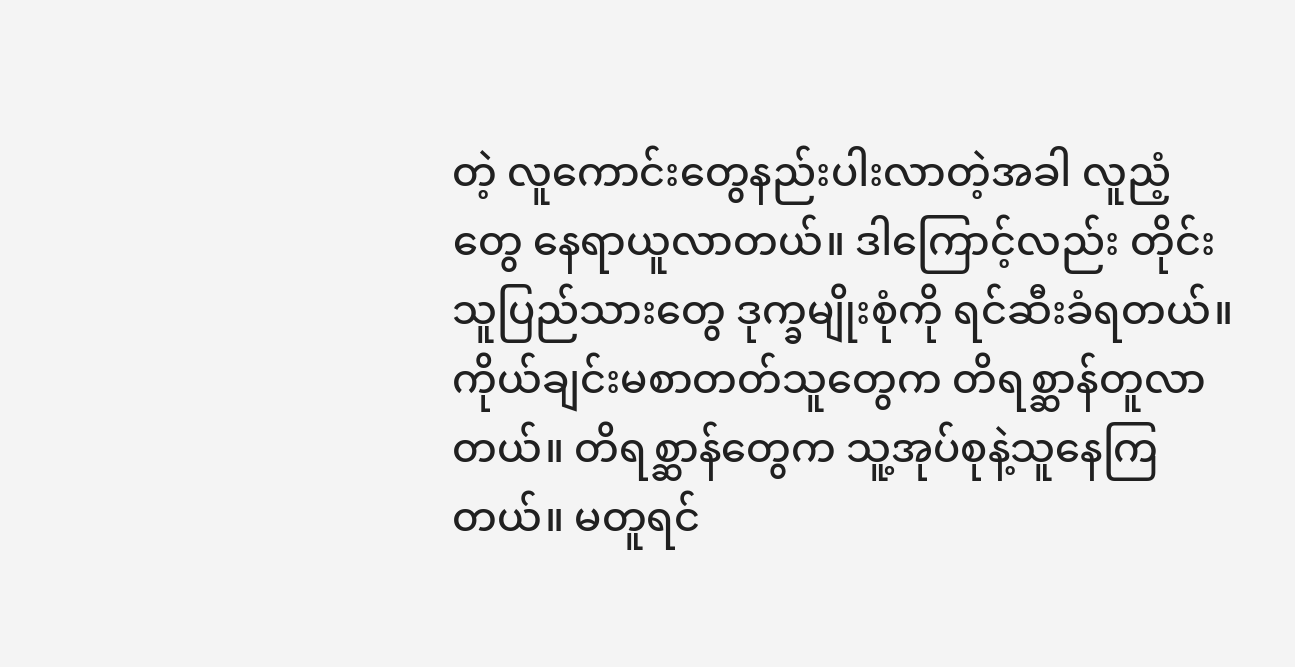တဲ့ လူကောင်းတွေနည်းပါးလာတဲ့အခါ လူညံ့တွေ နေရာယူလာတယ်။ ဒါကြောင့်လည်း တိုင်းသူပြည်သားတွေ ဒုက္ခမျိုးစုံကို ရင်ဆီးခံရတယ်။ ကိုယ်ချင်းမစာတတ်သူတွေက တိရစ္ဆာန်တူလာတယ်။ တိရစ္ဆာန်တွေက သူ့အုပ်စုနဲ့သူနေကြတယ်။ မတူရင်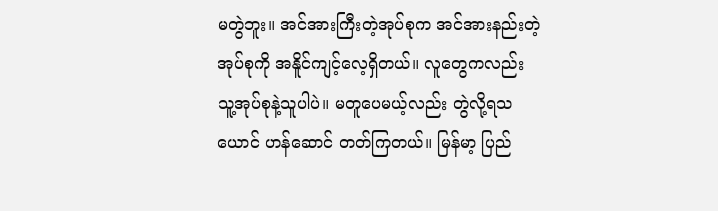မတွဲဘူး။ အင်အားကြီးတဲ့အုပ်စုက အင်အားနည်းတဲ့အုပ်စုကို အနိူင်ကျင့်လေ့ရှိတယ်။ လူတွေကလည်း သူ့အုပ်စုနဲ့သူပါပဲ။ မတူပေမယ့်လည်း တွဲလို့ရသယောင် ဟန်ဆောင် တတ်ကြတယ်။ မြန်မာ့ ပြည်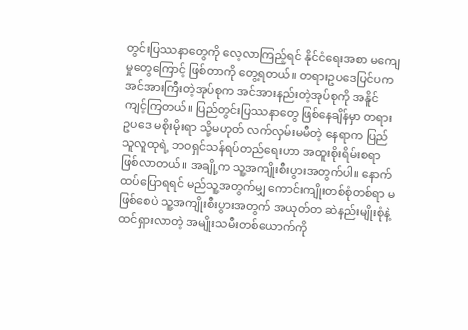တွင်းပြဿနာတွေကို လေ့လာကြည့်ရင် နိုင်ငံရေးအစာ မကျေမှုတွေကြောင့် ဖြစ်တာကို တွေ့ရတယ်။ တရားဥပဒေပြင်ပက အင်အားကြီးတဲ့အုပ်စုက အင်အားနည်းတဲ့အုပ်စုကို အနိူင်ကျင့်ကြတယ်။ ပြည်တွင်းပြဿနာတွေ ဖြစ်နေချိန်မှာ တရားဥပဒေ မစိုးမိုးရာ သို့မဟုတ် လက်လှမ်းမမီတဲ့ နေရာက ပြည်သူလူထုရဲ့ ဘဝရှင်သန်ရပ်တည်ရေးဟာ အထူးစိုးရိမ်းစရာ ဖြစ်လာတယ်။ အချို့က သူ့အကျိုးစီးပွားအတွက်ပါ။ နောက်ထပ်ပြောရရင် မည်သူ့အတွက်မျှ ကောင်းကျိုးတစ်စုံတစ်ရာ မဖြစ်စေပဲ သူ့အကျိုးစီးပွားအတွက် အယုတ်တ ဆဲနည်းမျိုးစုံနဲ့ ထင်ရှားလာတဲ့ အမျိုးသမီးတစ်ယောက်ကို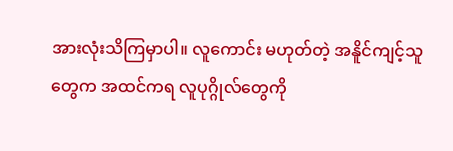အားလုံးသိကြမှာပါ။ လူကောင်း မဟုတ်တဲ့ အနိူင်ကျင့်သူတွေက အထင်ကရ လူပုဂ္ဂိုလ်တွေကို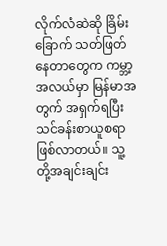လိုက်လံဆဲဆို ခြိမ်းခြောက် သတ်ဖြတ် နေတာတွေက ကမ္ဘာ့အလယ်မှာ မြန်မာအတွက် အရှက်ရပြီး သင်ခန်းစာယူစရာ ဖြစ်လာတယ်။ သူ့တို့အချင်းချင်း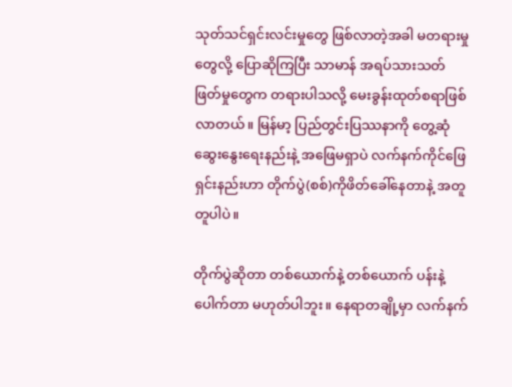သုတ်သင်ရှင်းလင်းမှုတွေ ဖြစ်လာတဲ့အခါ မတရားမှုတွေလို့ ပြောဆိုကြပြီး သာမာန် အရပ်သားသတ်ဖြတ်မှုတွေက တရားပါသလို့ မေးခွန်းထုတ်စရာဖြစ်လာတယ်။ မြန်မာ့ ပြည်တွင်းပြဿနာကို တွေ့ဆုံဆွေးနွေးရေးနည်းနဲ့ အဖြေမရှာပဲ လက်နက်ကိုင်ဖြေရှင်းနည်းဟာ တိုက်ပွဲ(စစ်)ကိုဖိတ်ခေါ်နေတာနဲ့ အတူတူပါပဲ။

တိုက်ပွဲဆိုတာ တစ်ယောက်နဲ့ တစ်ယောက် ပန်းနဲ့ပေါက်တာ မဟုတ်ပါဘူး။ နေရာတချို့မှာ လက်နက်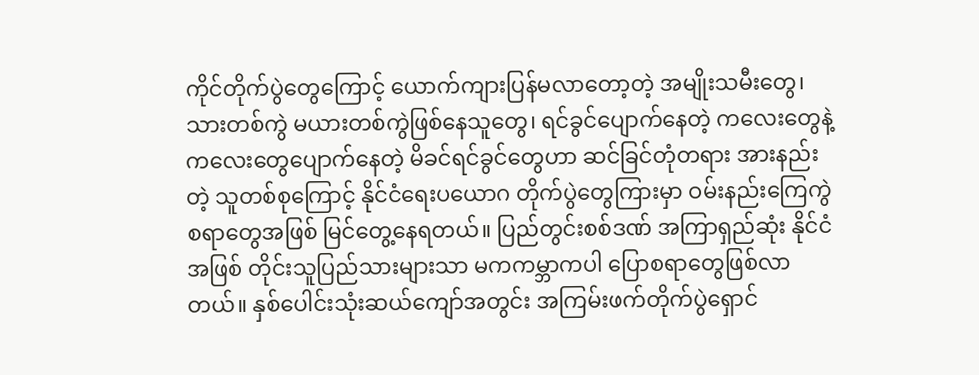ကိုင်တိုက်ပွဲတွေကြောင့် ယောက်ကျားပြန်မလာတော့တဲ့ အမျိုးသမီးတွေ၊ သားတစ်ကွဲ မယားတစ်ကွဲဖြစ်နေသူတွေ၊ ရင်ခွင်ပျောက်နေတဲ့ ကလေးတွေနဲ့ ကလေးတွေပျောက်နေတဲ့ မိခင်ရင်ခွင်တွေဟာ ဆင်ခြင်တုံတရား အားနည်းတဲ့ သူတစ်စုကြောင့် နိုင်ငံရေးပယောဂ တိုက်ပွဲတွေကြားမှာ ဝမ်းနည်းကြေကွဲစရာတွေအဖြစ် မြင်တွေ့နေရတယ်။ ပြည်တွင်းစစ်ဒဏ် အကြာရှည်ဆုံး နိုင်ငံအဖြစ် တိုင်းသူပြည်သားများသာ မကကမ္ဘာကပါ ပြောစရာတွေဖြစ်လာတယ်။ နှစ်ပေါင်းသုံးဆယ်ကျော်အတွင်း အကြမ်းဖက်တိုက်ပွဲရှောင်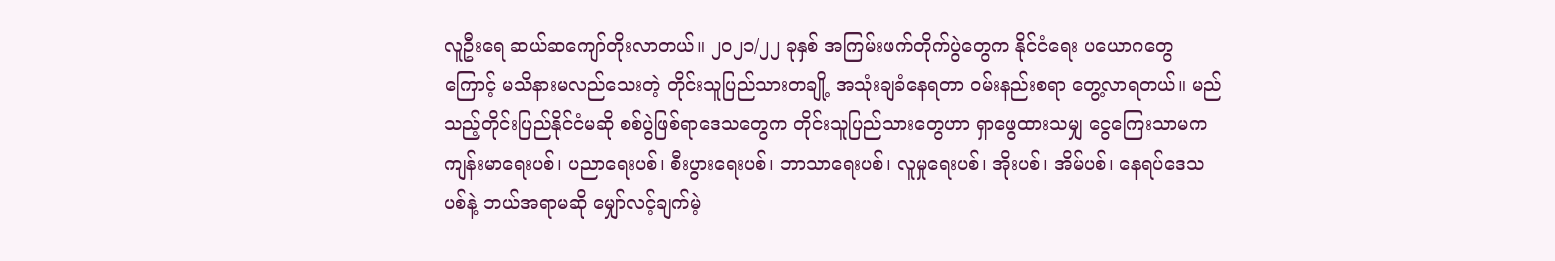လူဦးရေ ဆယ်ဆကျော်တိုးလာတယ်။ ၂၀၂၁/၂၂ ခုနှစ် အကြမ်းဖက်တိုက်ပွဲတွေက နိုင်ငံရေး ပယောဂတွေကြောင့် မသိနားမလည်သေးတဲ့ တိုင်းသူပြည်သားတချို့ အသုံးချခံနေရတာ ဝမ်းနည်းစရာ တွေ့လာရတယ်။ မည်သည့်တိုင်းပြည်နိုင်ငံမဆို စစ်ပွဲဖြစ်ရာဒေသတွေက တိုင်းသူပြည်သားတွေဟာ ရှာဖွေထားသမျှ ငွေကြေးသာမက ကျန်းမာရေးပစ်၊ ပညာရေးပစ်၊ စီးပွားရေးပစ်၊ ဘာသာရေးပစ်၊ လူမှုရေးပစ်၊ အိုးပစ်၊ အိမ်ပစ်၊ နေရပ်ဒေသပစ်နဲ့ ဘယ်အရာမဆို မျှော်လင့်ချက်မဲ့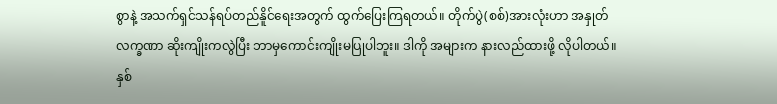စွာနဲ့ အသက်ရှင်သန်ရပ်တည်နိူင်ရေးအတွက် ထွက်ပြေးကြရတယ်။ တိုက်ပွဲ(စစ်)အားလုံးဟာ အနှုတ်လက္ခဏာ ဆိုးကျိုးကလွဲပြီး ဘာမှကောင်းကျိုးမပြုပါဘူး။ ဒါကို အများက နားလည်ထားဖို့ လိုပါတယ်။ နှစ်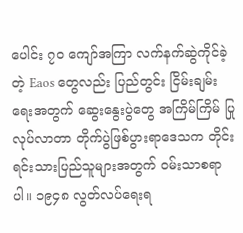ပေါင်း ၇၀ ကျော်အကြာ လက်နက်ဆွဲကိုင်ခဲ့တဲ့ Eaos တွေလည်း ပြည်တွင်း ငြိမ်းချမ်းရေးအတွက် ဆွေးနွေးပွဲတွေ အကြိမ်ကြိမ် ပြုလုပ်လာတာ တိုက်ပွဲဖြစ်ပွားရာဒေသက တိုင်းရင်းသားပြည်သူများအတွက် ဝမ်းသာစရာပါ။ ၁၉၄၈ လွတ်လပ်ရေးရ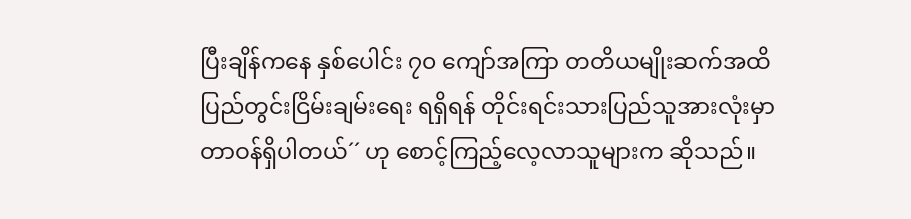ပြီးချိန်ကနေ နှစ်ပေါင်း ၇၀ ကျော်အကြာ တတိယမျိုးဆက်အထိ ပြည်တွင်းငြိမ်းချမ်းရေး ရရှိရန် တိုင်းရင်းသားပြည်သူအားလုံးမှာ တာဝန်ရှိပါတယ်´´ ဟု စောင့်ကြည့်လေ့လာသူများက ဆိုသည်။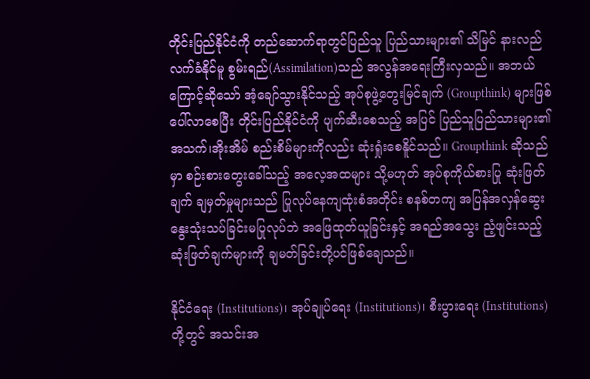တိုင်းပြည်နိုင်ငံကို တည်ဆောက်ရာတွင်ပြည်သူ ပြည်သားများ၏ သိမြင် နားလည် လက်ခံနိုင်မူ စွမ်းရည်(Assimilation)သည် အလွန်အရေးကြီးလှသည်။ အဘယ်ကြောင့်ဆိုသော် အံ့ချော်သွားနိုင်သည့် အုပ်စုဖွဲ့တွေးမြင်ချက် (Groupthink) များဖြစ်ပေါ်လာစေပြီး တိုင်းပြည်နိုင်ငံကို ပျက်ဆီးစေသည့် အပြင် ပြည်သူပြည်သားများ၏ အသက်၊အိုးအိမ် စည်းစိမ်များကိုလည်း ဆုံးရှုံးစေနိူင်သည်။ Groupthink ဆိုသည်မှာ စဉ်းစားတွေးခေါ်သည့် အလေ့အထများ သို့မဟုတ် အုပ်စုကိုယ်စားပြု ဆုံးဖြတ်ချက် ချမှတ်မှုများသည် ပြုလုပ်နေကျထုံးစံအတိုင်း စနစ်တကျ အပြန်အလှန်ဆွေးနွေးသုံးသပ်ခြင်းမပြုလုပ်ဘဲ အဖြေထုတ်ယူခြင်းနှင့် အရည်အသွေး ညံ့ဖျင်းသည့် ဆုံးဖြတ်ချက်များကို ချမတ်ခြင်းတို့ပင်ဖြစ်ချေသည်။

နိုင်ငံရေး (Institutions)၊ အုပ်ချုပ်ရေး (Institutions)၊ စီးပွားရေး (Institutions) တို့တွင် အသင်းအ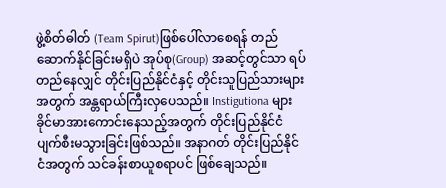ဖွဲ့စိတ်ဓါတ် (Team Spirut)ဖြစ်ပေါ်လာစေရန် တည်ဆောက်နိုင်ခြင်းမရှိပဲ အုပ်စု(Group) အဆင့်တွင်သာ ရပ်တည်နေလျှင် တိုင်းပြည်နိုင်ငံနှင့် တိုင်းသူပြည်သားများအတွက် အန္တရာယ်ကြီးလှပေသည်။ Instigutiona များခိုင်မာအားကောင်းနေသည့်အတွက် တိုင်းပြည်နိုင်ငံ ပျက်စီးမသွားခြင်းဖြစ်သည်။ အနာဂတ် တိုင်းပြည်နိုင်ငံအတွက် သင်ခန်းစာယူစရာပင် ဖြစ်ချေသည်။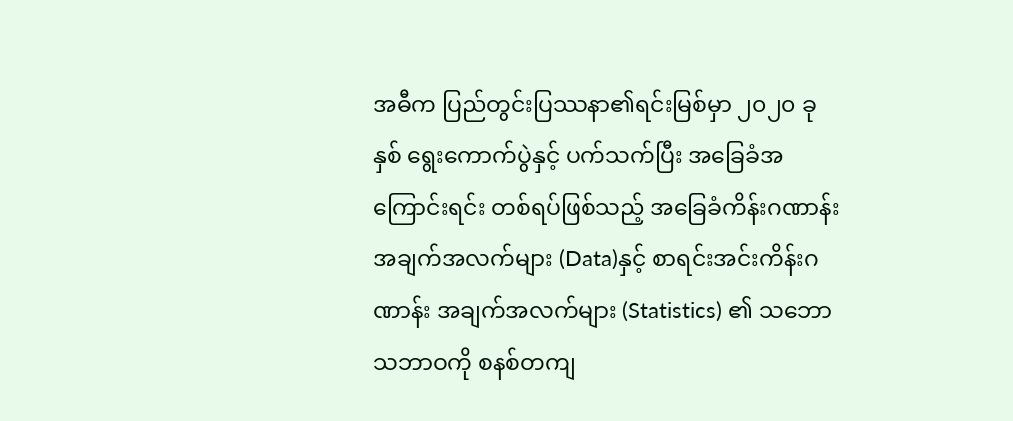အဓီက ပြည်တွင်းပြဿနာ၏ရင်းမြစ်မှာ ၂၀၂၀ ခုနှစ် ရွေးကောက်ပွဲနှင့် ပက်သက်ပြီး အခြေခံအကြောင်းရင်း တစ်ရပ်ဖြစ်သည့် အခြေခံကိန်းဂဏာန်း အချက်အလက်များ (Data)နှင့် စာရင်းအင်းကိန်းဂဏာန်း အချက်အလက်များ (Statistics) ၏ သဘောသဘာဝကို စနစ်တကျ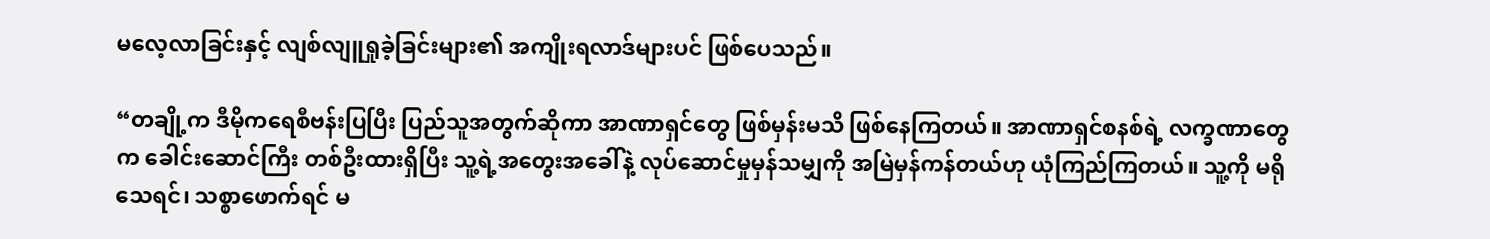မလေ့လာခြင်းနှင့် လျစ်လျူရှုခဲ့ခြင်းများ၏ အကျိုးရလာဒ်များပင် ဖြစ်ပေသည်။

“တချို့က ဒီမိုကရေစီဗန်းပြပြီး ပြည်သူအတွက်ဆိုကာ အာဏာရှင်တွေ ဖြစ်မှန်းမသိ ဖြစ်နေကြတယ်။ အာဏာရှင်စနစ်ရဲ့ လက္ခဏာတွေက ခေါင်းဆောင်ကြီး တစ်ဦးထားရှိပြီး သူ့ရဲ့အတွေးအခေါ်နဲ့ လုပ်ဆောင်မှုမှန်သမျှကို အမြဲမှန်ကန်တယ်ဟု ယုံကြည်ကြတယ်။ သူ့ကို မရိုသေရင်၊ သစ္စာဖောက်ရင် မ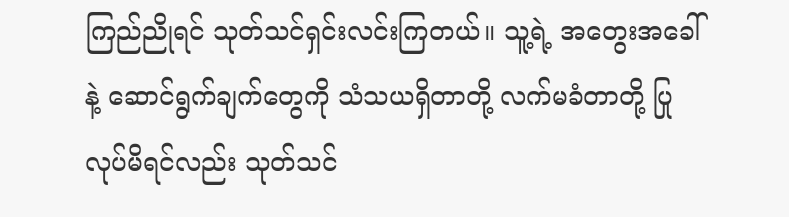ကြည်ညိုရင် သုတ်သင်ရှင်းလင်းကြတယ်။ သူ့ရဲ့ အတွေးအခေါ်နဲ့ ဆောင်ရွက်ချက်တွေကို သံသယရှိတာတို့ လက်မခံတာတို့ ပြုလုပ်မိရင်လည်း သုတ်သင်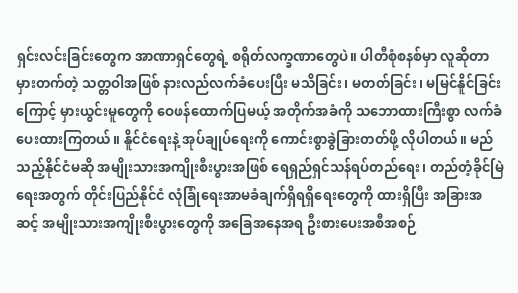ရှင်းလင်းခြင်းတွေက အာဏာရှင်တွေရဲ့ စရိုတ်လက္ခဏာတွေပဲ။ ပါတီစုံစနစ်မှာ လူဆိုတာမှားတက်တဲ့ သတ္တဝါအဖြစ် နားလည်လက်ခံပေးပြီး မသိခြင်း၊ မတတ်ခြင်း၊ မမြင်နိူင်ခြင်းကြောင့် မှားယွင်းမူတွေကို ဝေဖန်ထောက်ပြမယ့် အတိုက်အခံကို သဘောထားကြီးစွာ လက်ခံပေးထားကြတယ်။ နိူင်ငံရေးနဲ့ အုပ်ချုပ်ရေးကို ကောင်းစွာခွဲခြားတတ်ဖို့ လိုပါတယ်။ မည်သည့်နိုင်ငံမဆို အမျိုးသားအကျိုးစီးပွားအဖြစ် ရေရှည်ရှင်သန်ရပ်တည်ရေး၊ တည်တံ့ခိုင်မြဲရေးအတွက် တိုင်းပြည်နိုင်ငံ လုံခြုံရေးအာမခံချက်ရှိရရှိရေးတွေကို ထားရှိပြီး အခြားအဆင့် အမျိုးသားအကျိုးစီးပွားတွေကို အခြေအနေအရ ဦးစားပေးအစီအစဉ်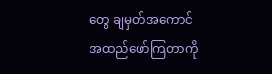တွေ ချမှတ်အကောင်အထည်ဖော်ကြတာကို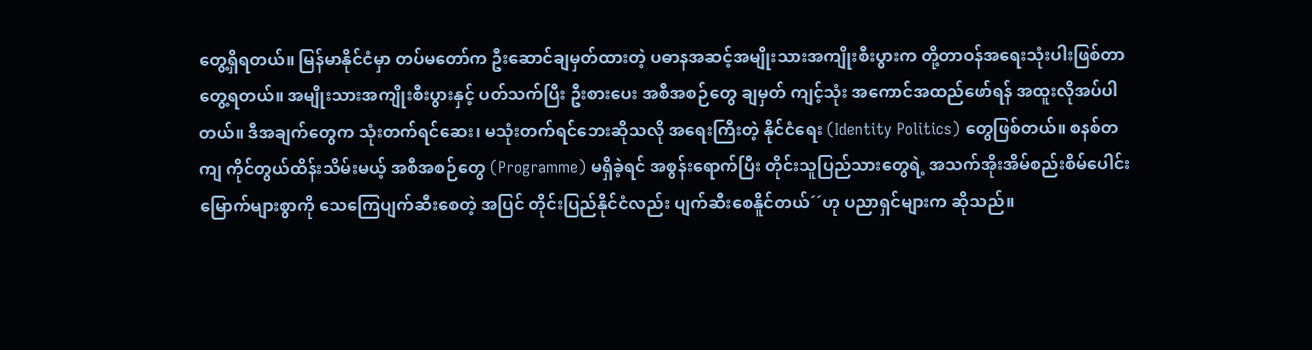တွေ့ရှိရတယ်။ မြန်မာနိုင်ငံမှာ တပ်မတော်က ဦးဆောင်ချမှတ်ထားတဲ့ ပဓာနအဆင့်အမျိုးသားအကျိုးစီးပွားက တို့တာဝန်အရေးသုံးပါးဖြစ်တာ တွေ့ရတယ်။ အမျိုးသားအကျိုးစီးပွားနှင့် ပတ်သက်ပြီး ဦးစားပေး အစီအစဉ်တွေ ချမှတ် ကျင့်သုံး အကောင်အထည်ဖော်ရန် အထူးလိုအပ်ပါတယ်။ ဒီအချက်တွေက သုံးတက်ရင်ဆေး၊ မသုံးတက်ရင်ဘေးဆိုသလို အရေးကြီးတဲ့ နိုင်ငံရေး (Identity Politics) တွေဖြစ်တယ်။ စနစ်တကျ ကိုင်တွယ်ထိန်းသိမ်းမယ့် အစီအစဉ်တွေ (Programme) မရှိခဲ့ရင် အစွန်းရောက်ပြီး တိုင်းသူပြည်သားတွေရဲ့ အသက်အိုးအိမ်စည်းစိမ်ပေါင်း မြောက်များစွာကို သေကြေပျက်ဆီးစေတဲ့ အပြင် တိုင်းပြည်နိုင်ငံလည်း ပျက်ဆီးစေနိူင်တယ်´´ဟု ပညာရှင်များက ဆိုသည်။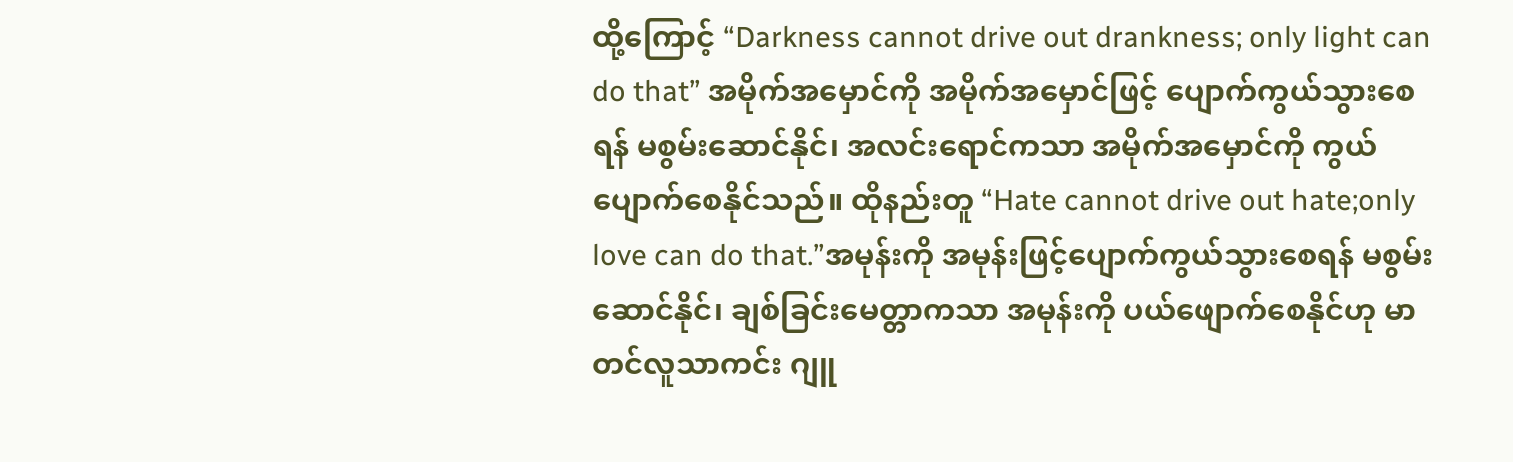ထို့ကြောင့် “Darkness cannot drive out drankness; only light can do that” အမိုက်အမှောင်ကို အမိုက်အမှောင်ဖြင့် ပျောက်ကွယ်သွားစေရန် မစွမ်းဆောင်နိုင်၊ အလင်းရောင်ကသာ အမိုက်အမှောင်ကို ကွယ်ပျောက်စေနိုင်သည်။ ထိုနည်းတူ “Hate cannot drive out hate;only love can do that.”အမုန်းကို အမုန်းဖြင့်ပျောက်ကွယ်သွားစေရန် မစွမ်းဆောင်နိုင်၊ ချစ်ခြင်းမေတ္တာကသာ အမုန်းကို ပယ်ဖျောက်စေနိုင်ဟု မာတင်လူသာကင်း ဂျူ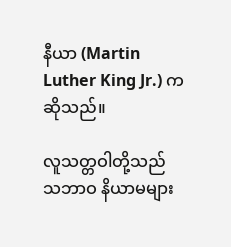နီယာ (Martin Luther King Jr.) ကဆိုသည်။

လူသတ္တဝါတို့သည် သဘာဝ နိယာမများ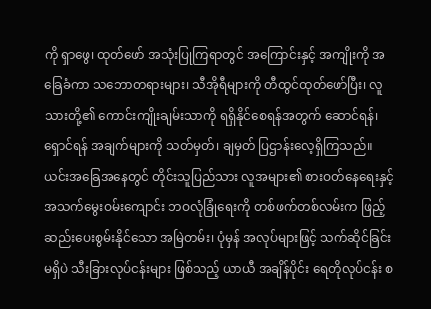ကို ရှာဖွေ၊ ထုတ်ဖော် အသုံးပြုကြရာတွင် အကြောင်းနှင့် အကျိုးကို အခြေခံကာ သဘောတရားများ၊ သီအိုရီများကို တီထွင်ထုတ်ဖော်ပြီး၊ လူသားတို့၏ ကောင်းကျိုးချမ်းသာကို ရရှိနိုင်စေရန်အတွက် ဆောင်ရန်၊ရှောင်ရန် အချက်များကို သတ်မှတ်၊ ချမှတ် ပြဌာန်းလေ့ရှိကြသည်။ ယင်းအခြေအနေတွင် တိုင်းသူပြည်သား လူအများ၏ စားဝတ်နေရေးနှင့် အသက်မွေးဝမ်းကျောင်း ဘဝလုံခြုံရေးကို တစ်ဖက်တစ်လမ်းက ဖြည့်ဆည်းပေးစွမ်းနိုင်သော အမြဲတမ်း၊ ပုံမှန် အလုပ်များဖြင့် သက်ဆိုင်ခြင်းမရှိပဲ သီးခြားလုပ်ငန်းများ ဖြစ်သည့် ယာယီ အချိန်ပိုင်း ရေတိုလုပ်ငန်း စ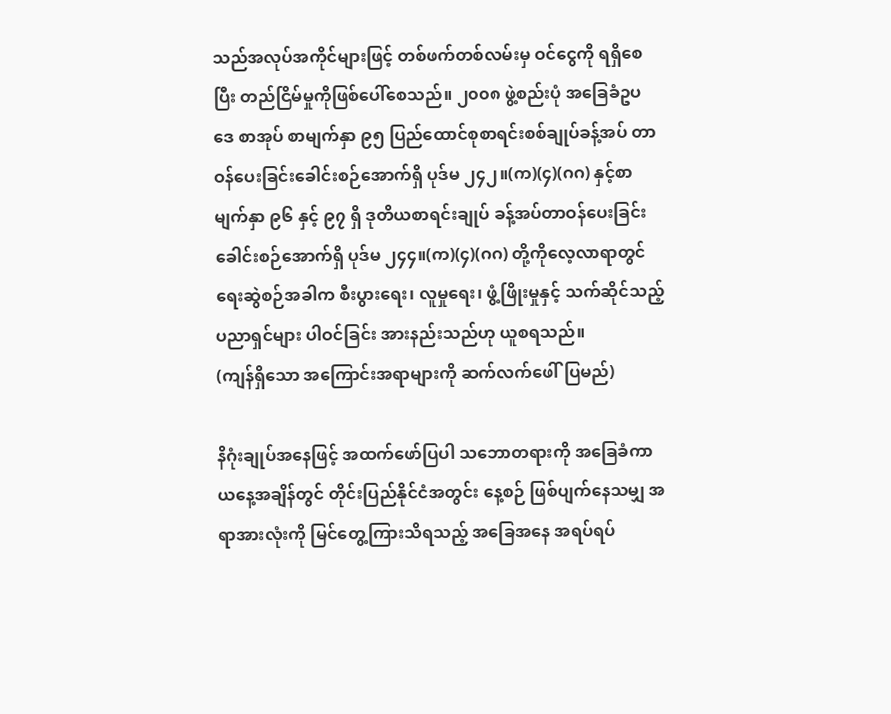သည်အလုပ်အကိုင်များဖြင့် တစ်ဖက်တစ်လမ်းမှ ဝင်ငွေကို ရရှိစေပြီး တည်ငြိမ်မှုကိုဖြစ်ပေါ်စေသည်။ ၂၀၀၈ ဖွဲ့စည်းပုံ အခြေခံဥပဒေ စာအုပ် စာမျက်နှာ ၉၅ ပြည်ထောင်စုစာရင်းစစ်ချုပ်ခန့်အပ် တာဝန်ပေးခြင်းခေါင်းစဉ်အောက်ရှိ ပုဒ်မ ၂၄၂။(က)(၄)(ဂဂ) နှင့်စာမျက်နှာ ၉၆ နှင့် ၉၇ ရှိ ဒုတိယစာရင်းချုပ် ခန့်အပ်တာဝန်ပေးခြင်း ခေါင်းစဉ်အောက်ရှိ ပုဒ်မ ၂၄၄။(က)(၄)(ဂဂ) တို့ကိုလေ့လာရာတွင် ရေးဆွဲစဉ်အခါက စီးပွားရေး၊ လူမှုရေး၊ ဖွံ့ဖြိုးမှုနှင့် သက်ဆိုင်သည့် ပညာရှင်များ ပါဝင်ခြင်း အားနည်းသည်ဟု ယူစရသည်။
(ကျန်ရှိသော အကြောင်းအရာများကို ဆက်လက်ဖေါ်ပြမည်)

နိဂုံးချုပ်အနေဖြင့် အထက်ဖော်ပြပါ သဘောတရားကို အခြေခံကာ ယနေ့အချိန်တွင် တိုင်းပြည်နိုင်ငံအတွင်း နေ့စဉ် ဖြစ်ပျက်နေသမျှ အရာအားလုံးကို မြင်တွေ့ကြားသိရသည့် အခြေအနေ အရပ်ရပ်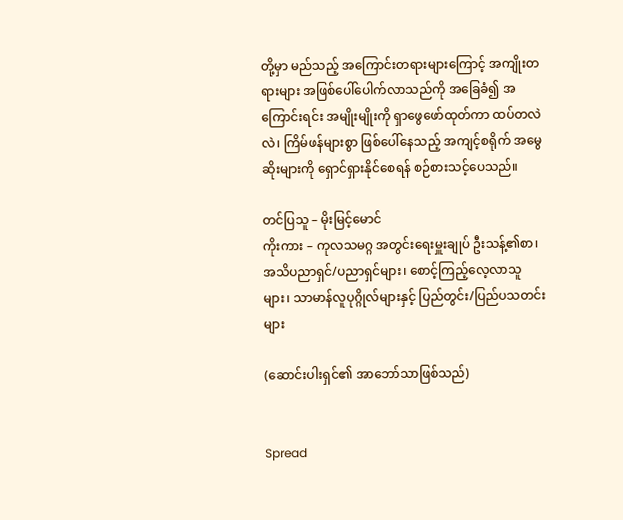တို့မှာ မည်သည့် အကြောင်းတရားများကြောင့် အကျိုးတရားများ အဖြစ်ပေါ်ပေါက်လာသည်ကို အခြေခံ၍ အကြောင်းရင်း အမျိုးမျိုးကို ရှာဖွေဖော်ထုတ်ကာ ထပ်တလဲလဲ၊ ကြိမ်ဖန်များစွာ ဖြစ်ပေါ်နေသည့် အကျင့်စရိုက် အမွေဆိုးများကို ရှောင်ရှားနိုင်စေရန် စဉ်စားသင့်ပေသည်။

တင်ပြသူ – မိုးမြင့်မောင်
ကိုးကား – ကုလသမဂ္ဂ အတွင်းရေးမှူးချုပ် ဦးသန့်၏စာ၊ အသိပညာရှင်/ပညာရှင်များ၊ စောင့်ကြည့်လေ့လာသူများ၊ သာမာန်လူပုဂ္ဂိုလ်များနှင့် ပြည်တွင်း/ပြည်ပသတင်းများ

(ဆောင်းပါးရှင်၏ အာဘော်သာဖြစ်သည်)


Spread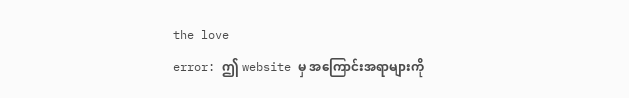the love
error: ဤ website မှ အကြောင်းအရာများကို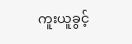ကူးယူခွင့်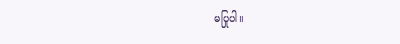မပြုပါ။